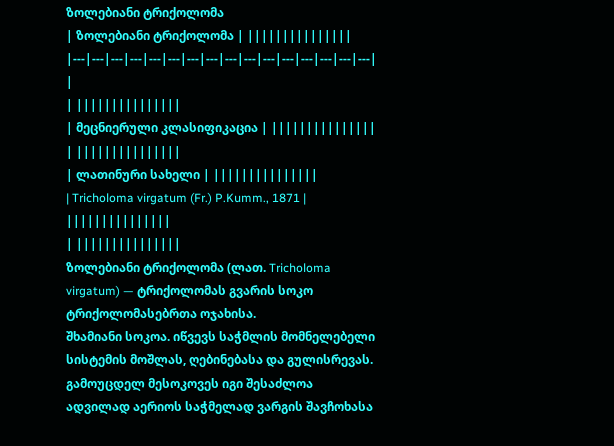ზოლებიანი ტრიქოლომა
| ზოლებიანი ტრიქოლომა | |||||||||||||||
|---|---|---|---|---|---|---|---|---|---|---|---|---|---|---|---|
|
| |||||||||||||||
| მეცნიერული კლასიფიკაცია | |||||||||||||||
| |||||||||||||||
| ლათინური სახელი | |||||||||||||||
| Tricholoma virgatum (Fr.) P.Kumm., 1871 | |||||||||||||||
| |||||||||||||||
ზოლებიანი ტრიქოლომა (ლათ. Tricholoma virgatum) — ტრიქოლომას გვარის სოკო ტრიქოლომასებრთა ოჯახისა.
შხამიანი სოკოა. იწვევს საჭმლის მომნელებელი სისტემის მოშლას, ღებინებასა და გულისრევას. გამოუცდელ მესოკოვეს იგი შესაძლოა ადვილად აერიოს საჭმელად ვარგის შავჩოხასა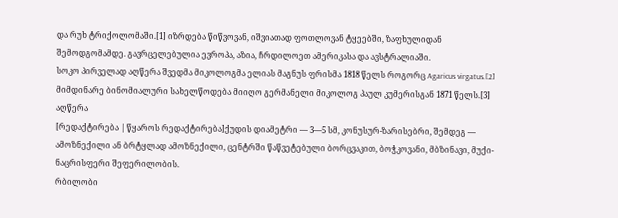და რუხ ტრიქოლომაში.[1] იზრდება წიწვოვან, იშვიათად ფოთლოვან ტყეებში, ზაფხულიდან შემოდგომამდე. გავრცელებულია ევროპა, აზია, ჩრდილოეთ ამერიკასა და ავსტრალიაში.
სოკო პირველად აღწერა შვედმა მიკოლოგმა ელიას მაგნუს ფრისმა 1818 წელს როგორც Agaricus virgatus.[2] მიმდინარე ბინომიალური სახელწოდება მიიღო გერმანელი მიკოლოგ პაულ კუმერისგან 1871 წელს.[3]
აღწერა
[რედაქტირება | წყაროს რედაქტირება]ქუდის დიამეტრი — 3—5 სმ, კონუსურ-ზარისებრი, შემდეგ — ამოზნექილი ან ბრტყლად ამოზნექილი, ცენტრში წაწვეტებული ბორცვაკით, ბოჭკოვანი, მბზინავი, მუქი-ნაცრისფერი შეფერილობის.
რბილობი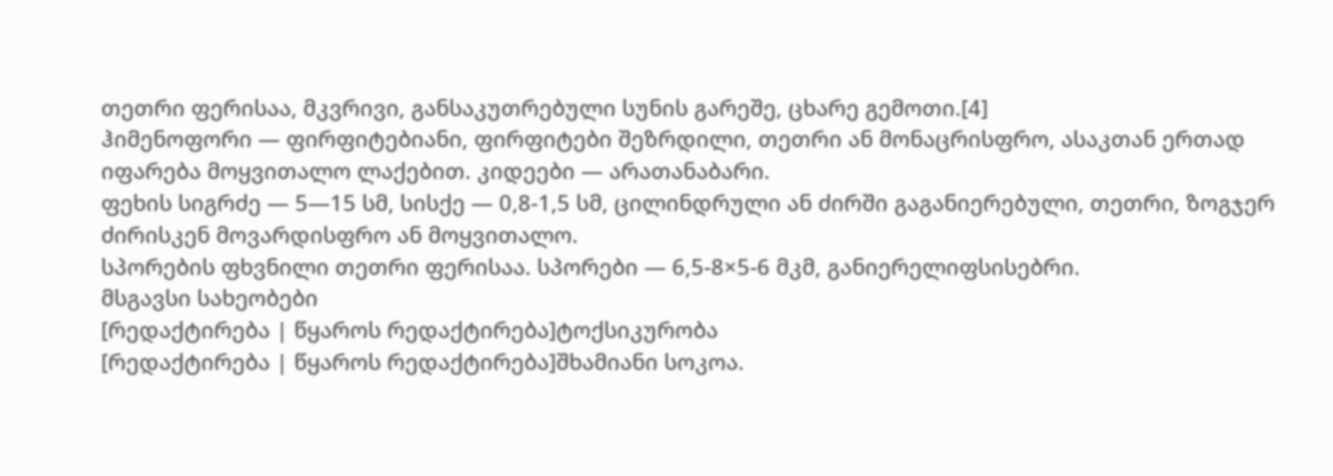თეთრი ფერისაა, მკვრივი, განსაკუთრებული სუნის გარეშე, ცხარე გემოთი.[4]
ჰიმენოფორი — ფირფიტებიანი, ფირფიტები შეზრდილი, თეთრი ან მონაცრისფრო, ასაკთან ერთად იფარება მოყვითალო ლაქებით. კიდეები — არათანაბარი.
ფეხის სიგრძე — 5—15 სმ, სისქე — 0,8-1,5 სმ, ცილინდრული ან ძირში გაგანიერებული, თეთრი, ზოგჯერ ძირისკენ მოვარდისფრო ან მოყვითალო.
სპორების ფხვნილი თეთრი ფერისაა. სპორები — 6,5-8×5-6 მკმ, განიერელიფსისებრი.
მსგავსი სახეობები
[რედაქტირება | წყაროს რედაქტირება]ტოქსიკურობა
[რედაქტირება | წყაროს რედაქტირება]შხამიანი სოკოა.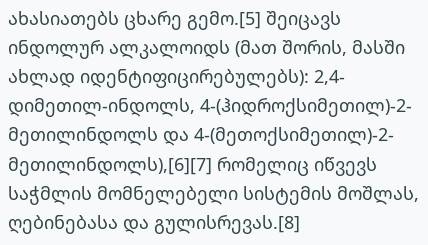ახასიათებს ცხარე გემო.[5] შეიცავს ინდოლურ ალკალოიდს (მათ შორის, მასში ახლად იდენტიფიცირებულებს): 2,4-დიმეთილ-ინდოლს, 4-(ჰიდროქსიმეთილ)-2-მეთილინდოლს და 4-(მეთოქსიმეთილ)-2-მეთილინდოლს),[6][7] რომელიც იწვევს საჭმლის მომნელებელი სისტემის მოშლას, ღებინებასა და გულისრევას.[8]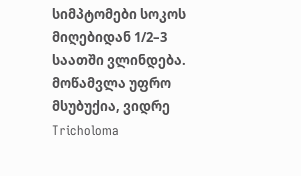სიმპტომები სოკოს მიღებიდან 1/2–3 საათში ვლინდება. მოწამვლა უფრო მსუბუქია, ვიდრე Tricholoma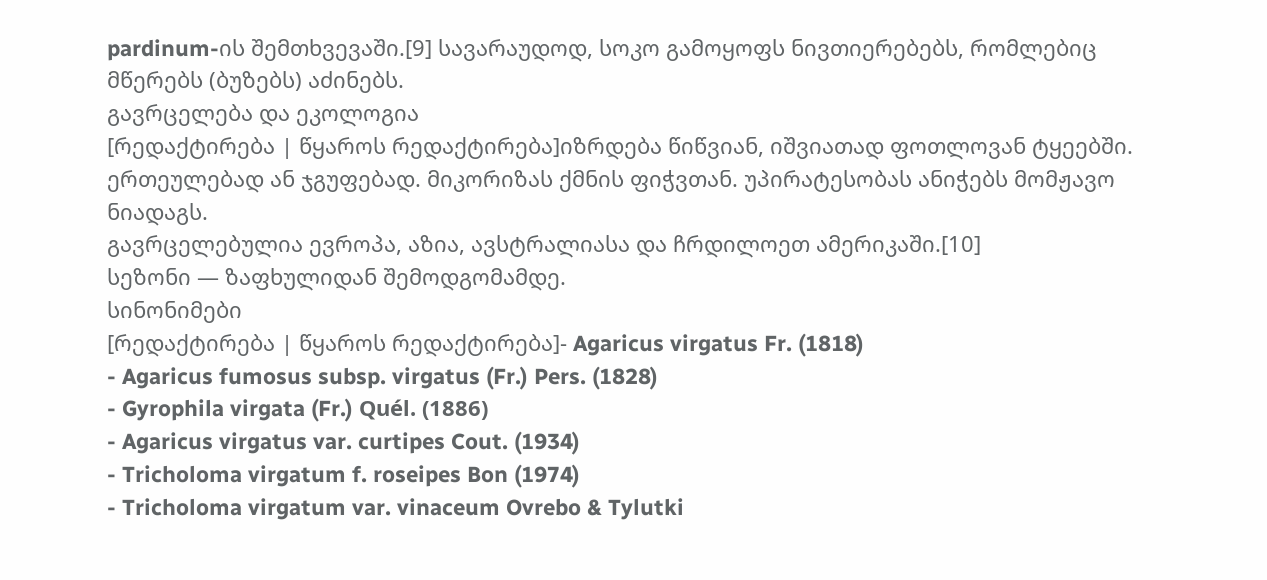pardinum-ის შემთხვევაში.[9] სავარაუდოდ, სოკო გამოყოფს ნივთიერებებს, რომლებიც მწერებს (ბუზებს) აძინებს.
გავრცელება და ეკოლოგია
[რედაქტირება | წყაროს რედაქტირება]იზრდება წიწვიან, იშვიათად ფოთლოვან ტყეებში. ერთეულებად ან ჯგუფებად. მიკორიზას ქმნის ფიჭვთან. უპირატესობას ანიჭებს მომჟავო ნიადაგს.
გავრცელებულია ევროპა, აზია, ავსტრალიასა და ჩრდილოეთ ამერიკაში.[10]
სეზონი — ზაფხულიდან შემოდგომამდე.
სინონიმები
[რედაქტირება | წყაროს რედაქტირება]- Agaricus virgatus Fr. (1818)
- Agaricus fumosus subsp. virgatus (Fr.) Pers. (1828)
- Gyrophila virgata (Fr.) Quél. (1886)
- Agaricus virgatus var. curtipes Cout. (1934)
- Tricholoma virgatum f. roseipes Bon (1974)
- Tricholoma virgatum var. vinaceum Ovrebo & Tylutki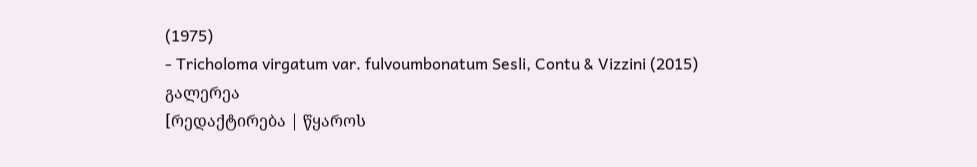(1975)
- Tricholoma virgatum var. fulvoumbonatum Sesli, Contu & Vizzini (2015)
გალერეა
[რედაქტირება | წყაროს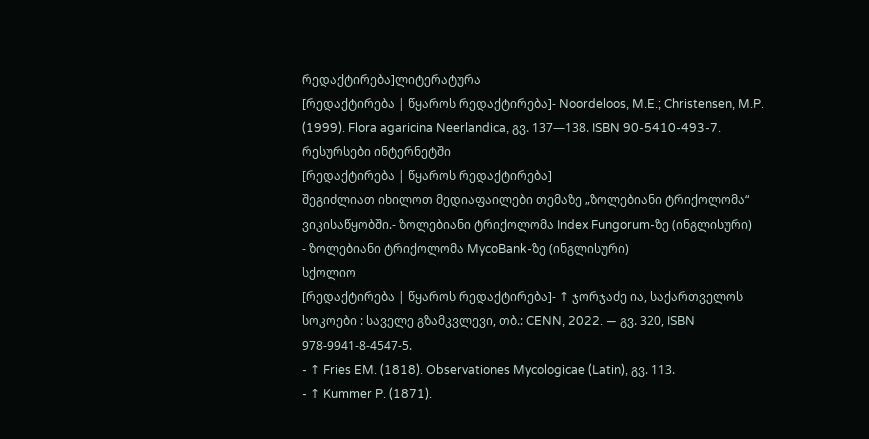რედაქტირება]ლიტერატურა
[რედაქტირება | წყაროს რედაქტირება]- Noordeloos, M.E.; Christensen, M.P. (1999). Flora agaricina Neerlandica, გვ. 137—138. ISBN 90-5410-493-7.
რესურსები ინტერნეტში
[რედაქტირება | წყაროს რედაქტირება]
შეგიძლიათ იხილოთ მედიაფაილები თემაზე „ზოლებიანი ტრიქოლომა“ ვიკისაწყობში.- ზოლებიანი ტრიქოლომა Index Fungorum-ზე (ინგლისური)
- ზოლებიანი ტრიქოლომა MycoBank-ზე (ინგლისური)
სქოლიო
[რედაქტირება | წყაროს რედაქტირება]- ↑ ჯორჯაძე ია, საქართველოს სოკოები : საველე გზამკვლევი, თბ.: CENN, 2022. — გვ. 320, ISBN 978-9941-8-4547-5.
- ↑ Fries EM. (1818). Observationes Mycologicae (Latin), გვ. 113.
- ↑ Kummer P. (1871).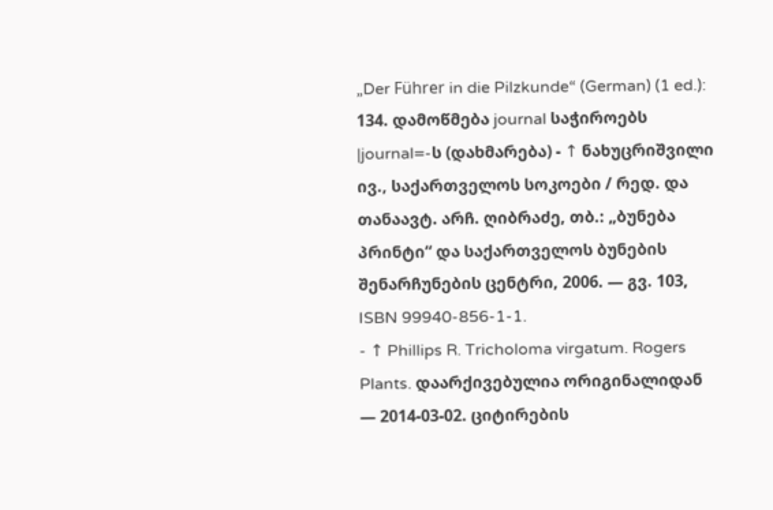„Der Führer in die Pilzkunde“ (German) (1 ed.): 134. დამოწმება journal საჭიროებს
|journal=-ს (დახმარება) - ↑ ნახუცრიშვილი ივ., საქართველოს სოკოები / რედ. და თანაავტ. არჩ. ღიბრაძე, თბ.: „ბუნება პრინტი“ და საქართველოს ბუნების შენარჩუნების ცენტრი, 2006. — გვ. 103, ISBN 99940-856-1-1.
- ↑ Phillips R. Tricholoma virgatum. Rogers Plants. დაარქივებულია ორიგინალიდან — 2014-03-02. ციტირების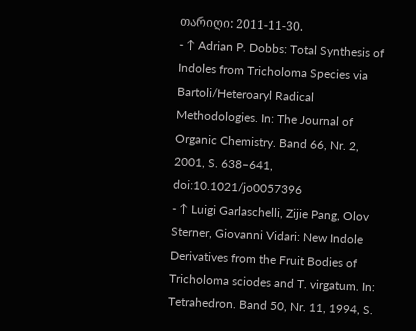თარიღი: 2011-11-30.
- ↑ Adrian P. Dobbs: Total Synthesis of Indoles from Tricholoma Species via Bartoli/Heteroaryl Radical Methodologies. In: The Journal of Organic Chemistry. Band 66, Nr. 2, 2001, S. 638–641, doi:10.1021/jo0057396
- ↑ Luigi Garlaschelli, Zijie Pang, Olov Sterner, Giovanni Vidari: New Indole Derivatives from the Fruit Bodies of Tricholoma sciodes and T. virgatum. In: Tetrahedron. Band 50, Nr. 11, 1994, S.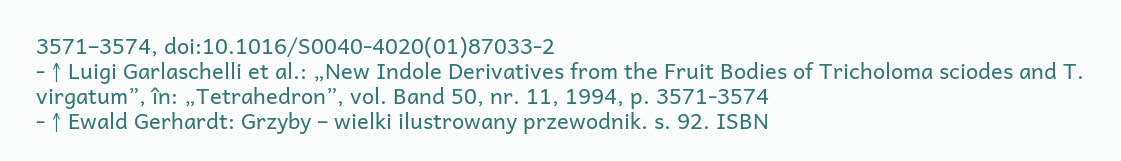3571–3574, doi:10.1016/S0040-4020(01)87033-2
- ↑ Luigi Garlaschelli et al.: „New Indole Derivatives from the Fruit Bodies of Tricholoma sciodes and T. virgatum”, în: „Tetrahedron”, vol. Band 50, nr. 11, 1994, p. 3571-3574
- ↑ Ewald Gerhardt: Grzyby – wielki ilustrowany przewodnik. s. 92. ISBN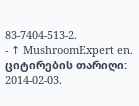83-7404-513-2.
- ↑ MushroomExpert en. ციტირების თარიღი: 2014-02-03.